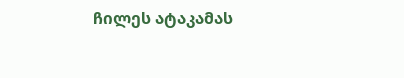ჩილეს ატაკამას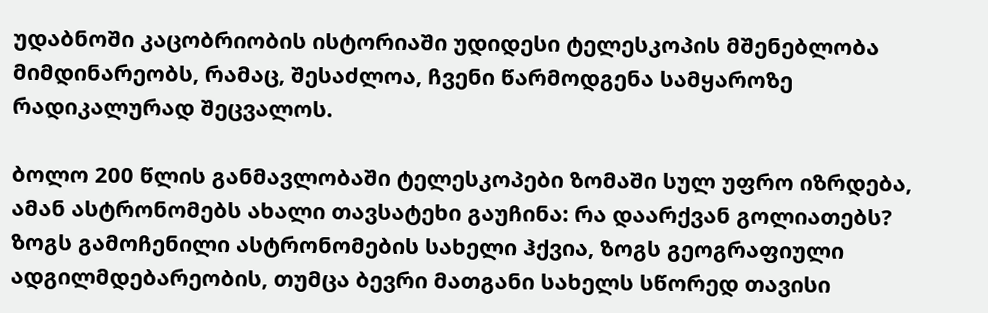უდაბნოში კაცობრიობის ისტორიაში უდიდესი ტელესკოპის მშენებლობა მიმდინარეობს, რამაც, შესაძლოა, ჩვენი წარმოდგენა სამყაროზე რადიკალურად შეცვალოს.

ბოლო 200 წლის განმავლობაში ტელესკოპები ზომაში სულ უფრო იზრდება, ამან ასტრონომებს ახალი თავსატეხი გაუჩინა: რა დაარქვან გოლიათებს? ზოგს გამოჩენილი ასტრონომების სახელი ჰქვია, ზოგს გეოგრაფიული ადგილმდებარეობის, თუმცა ბევრი მათგანი სახელს სწორედ თავისი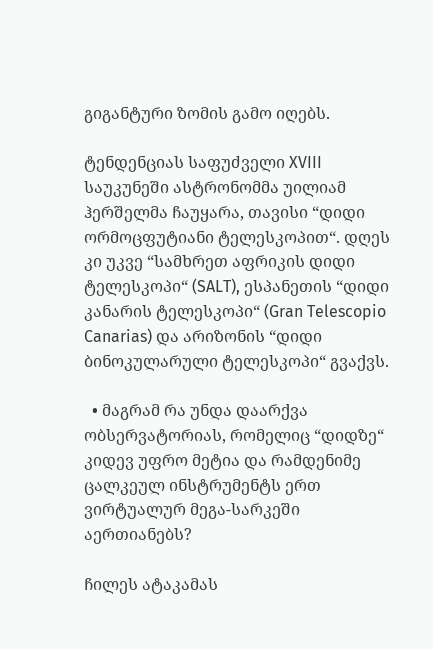გიგანტური ზომის გამო იღებს.

ტენდენციას საფუძველი XVIII საუკუნეში ასტრონომმა უილიამ ჰერშელმა ჩაუყარა, თავისი “დიდი ორმოცფუტიანი ტელესკოპით“. დღეს კი უკვე “სამხრეთ აფრიკის დიდი ტელესკოპი“ (SALT), ესპანეთის “დიდი კანარის ტელესკოპი“ (Gran Telescopio Canarias) და არიზონის “დიდი ბინოკულარული ტელესკოპი“ გვაქვს.

  • მაგრამ რა უნდა დაარქვა ობსერვატორიას, რომელიც “დიდზე“ კიდევ უფრო მეტია და რამდენიმე ცალკეულ ინსტრუმენტს ერთ ვირტუალურ მეგა-სარკეში აერთიანებს?

ჩილეს ატაკამას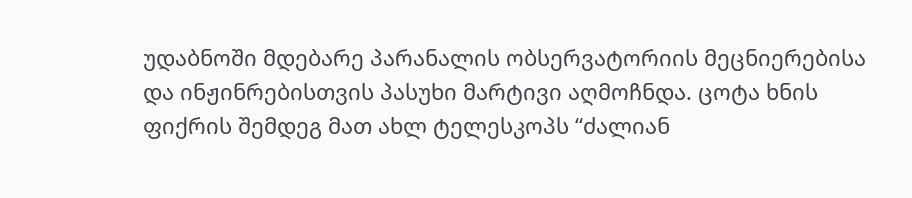უდაბნოში მდებარე პარანალის ობსერვატორიის მეცნიერებისა და ინჟინრებისთვის პასუხი მარტივი აღმოჩნდა. ცოტა ხნის ფიქრის შემდეგ მათ ახლ ტელესკოპს “ძალიან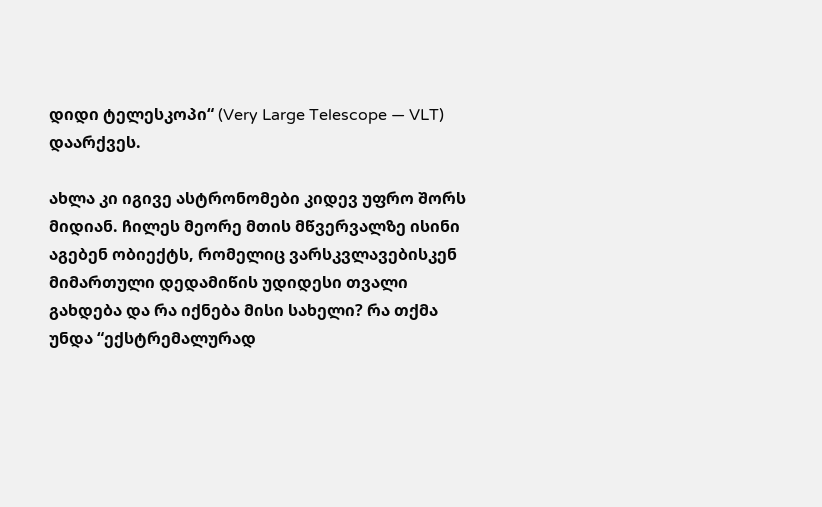დიდი ტელესკოპი“ (Very Large Telescope — VLT) დაარქვეს.

ახლა კი იგივე ასტრონომები კიდევ უფრო შორს მიდიან. ჩილეს მეორე მთის მწვერვალზე ისინი აგებენ ობიექტს, რომელიც ვარსკვლავებისკენ მიმართული დედამიწის უდიდესი თვალი გახდება და რა იქნება მისი სახელი? რა თქმა უნდა “ექსტრემალურად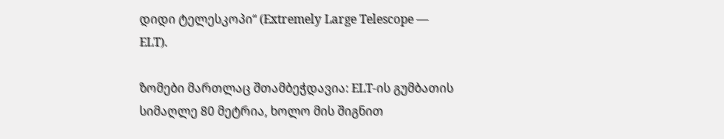დიდი ტელესკოპი“ (Extremely Large Telescope — ELT).

ზომები მართლაც შთამბეჭდავია: ELT-ის გუმბათის სიმაღლე 80 მეტრია, ხოლო მის შიგნით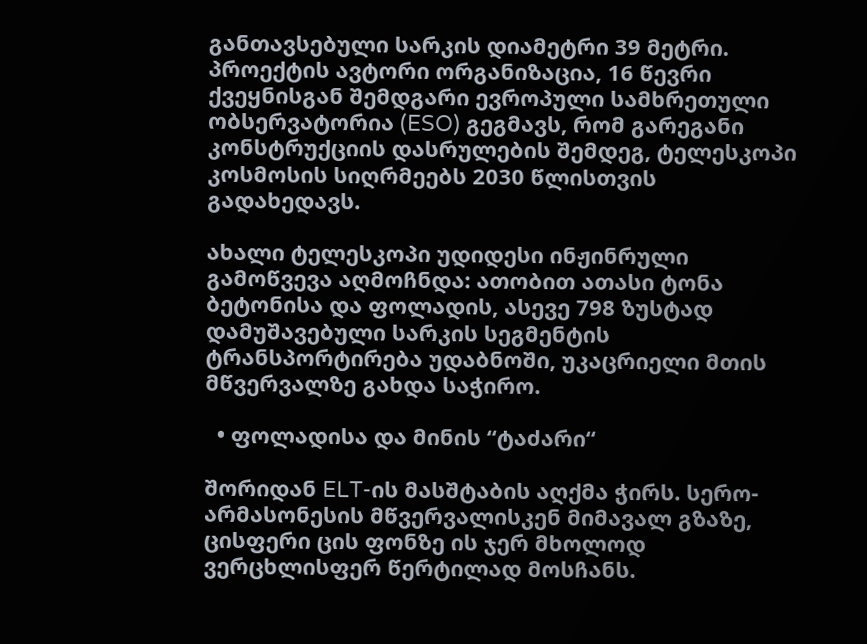განთავსებული სარკის დიამეტრი 39 მეტრი. პროექტის ავტორი ორგანიზაცია, 16 წევრი ქვეყნისგან შემდგარი ევროპული სამხრეთული ობსერვატორია (ESO) გეგმავს, რომ გარეგანი კონსტრუქციის დასრულების შემდეგ, ტელესკოპი კოსმოსის სიღრმეებს 2030 წლისთვის გადახედავს.

ახალი ტელესკოპი უდიდესი ინჟინრული გამოწვევა აღმოჩნდა: ათობით ათასი ტონა ბეტონისა და ფოლადის, ასევე 798 ზუსტად დამუშავებული სარკის სეგმენტის ტრანსპორტირება უდაბნოში, უკაცრიელი მთის მწვერვალზე გახდა საჭირო.

  • ფოლადისა და მინის “ტაძარი“

შორიდან ELT-ის მასშტაბის აღქმა ჭირს. სერო-არმასონესის მწვერვალისკენ მიმავალ გზაზე, ცისფერი ცის ფონზე ის ჯერ მხოლოდ ვერცხლისფერ წერტილად მოსჩანს.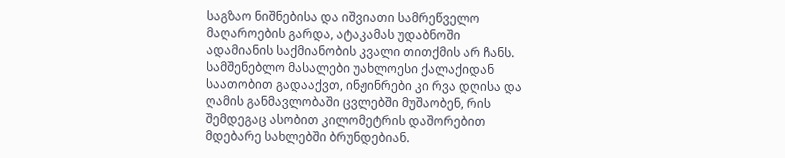საგზაო ნიშნებისა და იშვიათი სამრეწველო მაღაროების გარდა, ატაკამას უდაბნოში ადამიანის საქმიანობის კვალი თითქმის არ ჩანს. სამშენებლო მასალები უახლოესი ქალაქიდან საათობით გადააქვთ, ინჟინრები კი რვა დღისა და ღამის განმავლობაში ცვლებში მუშაობენ, რის შემდეგაც ასობით კილომეტრის დაშორებით მდებარე სახლებში ბრუნდებიან.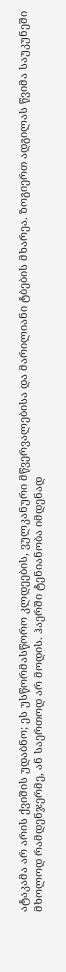ატაკამა არ არის ქვიშის უდაბნო; ეს უსწორმასწორო კლდეების, ვულკანური მწვერვალებისა და მარილიანი ტბების მხარეა. ზოგიერთ ადგილას წვიმა საუკუნეში მხოლოდ რამდენჯერმე, ან საერთოდ არ მოდის. ჰაერში ტენიანობა იმდენად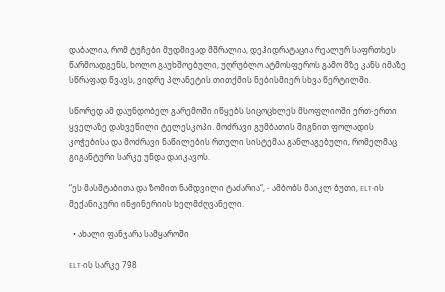დაბალია, რომ ტუჩები მუდმივად მშრალია, დეჰიდრატაცია რეალურ საფრთხეს წარმოადგენს, ხოლო გაუხშოებული, უღრუბლო ატმოსფეროს გამო მზე კანს იმაზე სწრაფად წვავს, ვიდრე პლანეტის თითქმის ნებისმიერ სხვა წერტილში.

სწორედ ამ დაუნდობელ გარემოში იწყებს სიცოცხლეს მსოფლიოში ერთ-ერთი ყველაზე დახვეწილი ტელესკოპი. მოძრავი გუმბათის შიგნით ფოლადის კოჭებისა და მოძრავი ნაწილების რთული სისტემაა განლაგებული, რომელმაც გიგანტური სარკე უნდა დაიკავოს.

“ეს მასშტაბითა და ზომით ნამდვილი ტაძარია“, - ამბობს მაიკლ ბუთი, ELT-ის მექანიკური ინჟინერიის ხელმძღვანელი.

  • ახალი ფანჯარა სამყაროში

ELT-ის სარკე 798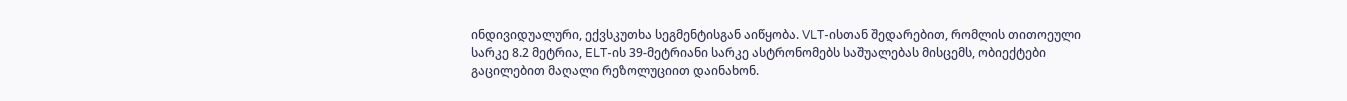ინდივიდუალური, ექვსკუთხა სეგმენტისგან აიწყობა. VLT-ისთან შედარებით, რომლის თითოეული სარკე 8.2 მეტრია, ELT-ის 39-მეტრიანი სარკე ასტრონომებს საშუალებას მისცემს, ობიექტები გაცილებით მაღალი რეზოლუციით დაინახონ.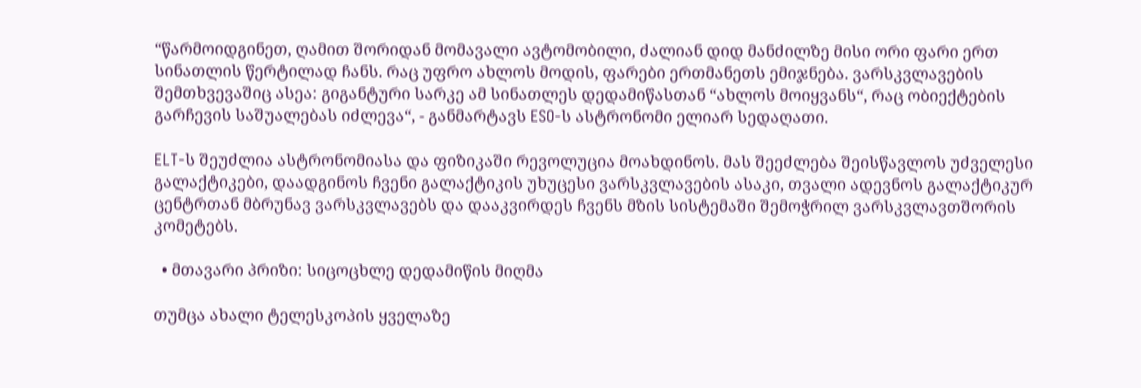“წარმოიდგინეთ, ღამით შორიდან მომავალი ავტომობილი, ძალიან დიდ მანძილზე მისი ორი ფარი ერთ სინათლის წერტილად ჩანს. რაც უფრო ახლოს მოდის, ფარები ერთმანეთს ემიჯნება. ვარსკვლავების შემთხვევაშიც ასეა: გიგანტური სარკე ამ სინათლეს დედამიწასთან “ახლოს მოიყვანს“, რაც ობიექტების გარჩევის საშუალებას იძლევა“, - განმარტავს ESO-ს ასტრონომი ელიარ სედაღათი.

ELT-ს შეუძლია ასტრონომიასა და ფიზიკაში რევოლუცია მოახდინოს. მას შეეძლება შეისწავლოს უძველესი გალაქტიკები, დაადგინოს ჩვენი გალაქტიკის უხუცესი ვარსკვლავების ასაკი, თვალი ადევნოს გალაქტიკურ ცენტრთან მბრუნავ ვარსკვლავებს და დააკვირდეს ჩვენს მზის სისტემაში შემოჭრილ ვარსკვლავთშორის კომეტებს.

  • მთავარი პრიზი: სიცოცხლე დედამიწის მიღმა

თუმცა ახალი ტელესკოპის ყველაზე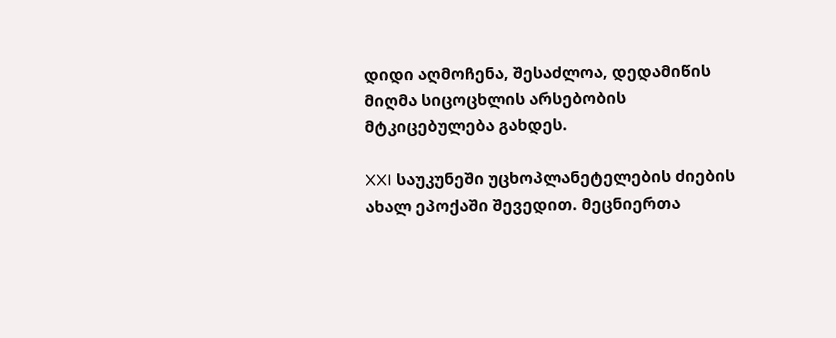დიდი აღმოჩენა, შესაძლოა, დედამიწის მიღმა სიცოცხლის არსებობის მტკიცებულება გახდეს.

XXI საუკუნეში უცხოპლანეტელების ძიების ახალ ეპოქაში შევედით. მეცნიერთა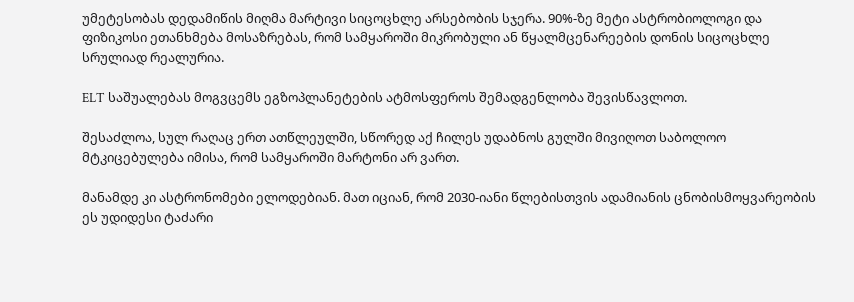უმეტესობას დედამიწის მიღმა მარტივი სიცოცხლე არსებობის სჯერა. 90%-ზე მეტი ასტრობიოლოგი და ფიზიკოსი ეთანხმება მოსაზრებას, რომ სამყაროში მიკრობული ან წყალმცენარეების დონის სიცოცხლე სრულიად რეალურია.

ELT საშუალებას მოგვცემს ეგზოპლანეტების ატმოსფეროს შემადგენლობა შევისწავლოთ.

შესაძლოა, სულ რაღაც ერთ ათწლეულში, სწორედ აქ ჩილეს უდაბნოს გულში მივიღოთ საბოლოო მტკიცებულება იმისა, რომ სამყაროში მარტონი არ ვართ.

მანამდე კი ასტრონომები ელოდებიან. მათ იციან, რომ 2030-იანი წლებისთვის ადამიანის ცნობისმოყვარეობის ეს უდიდესი ტაძარი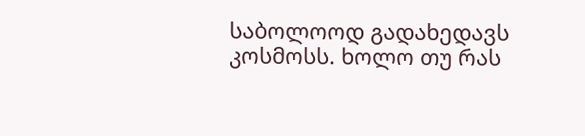საბოლოოდ გადახედავს კოსმოსს. ხოლო თუ რას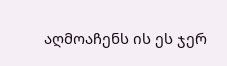აღმოაჩენს ის ეს ჯერ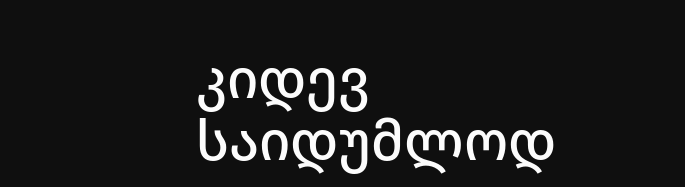კიდევ საიდუმლოდ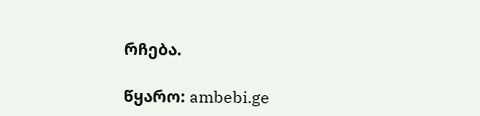რჩება.

წყარო: ambebi.ge